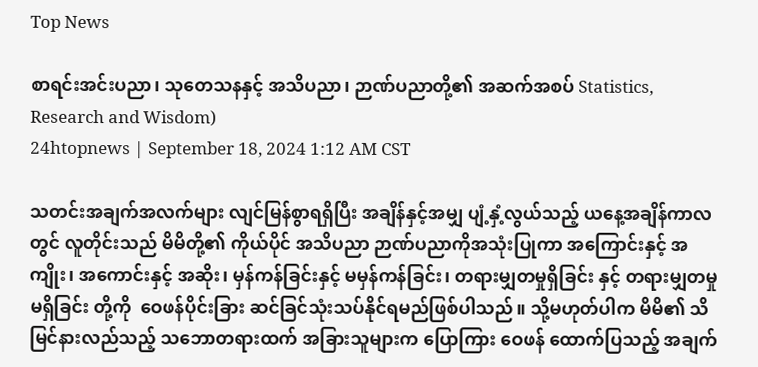Top News

စာရင်းအင်းပညာ၊ သုတေသနနှင့် အသိပညာ၊ ဉာဏ်ပညာတို့၏ အဆက်အစပ် Statistics, Research and Wisdom)
24htopnews | September 18, 2024 1:12 AM CST

သတင်းအချက်အလက်များ လျင်မြန်စွာရရှိပြီး အချိန်နှင့်အမျှ ပျံ့နှံ့လွယ်သည့် ယနေ့အချိန်ကာလတွင် လူတိုင်းသည် မိမိတို့၏ ကိုယ်ပိုင် အသိပညာ ဉာဏ်ပညာကိုအသုံးပြုကာ အကြောင်းနှင့် အကျိုး၊ အကောင်းနှင့် အဆိုး၊ မှန်ကန်ခြင်းနှင့် မမှန်ကန်ခြင်း၊ တရားမျှတမှုရှိခြင်း နှင့် တရားမျှတမှုမရှိခြင်း တို့ကို  ဝေဖန်ပိုင်းခြား ဆင်ခြင်သုံးသပ်နိုင်ရမည်ဖြစ်ပါသည်။ သို့မဟုတ်ပါက မိမိ၏ သိမြင်နားလည်သည့် သဘောတရားထက် အခြားသူများက ပြောကြား ဝေဖန် ထောက်ပြသည့် အချက်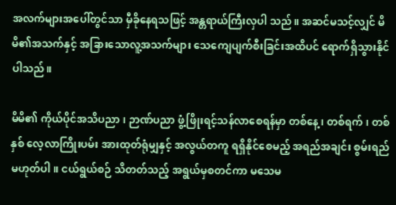အလက်များအပေါ်တွင်သာ မှီခိုနေရသဖြင့် အန္တရာယ်ကြီးလှပါ သည်။ အဆင်မသင့်လျှင် မိမိ၏အသက်နှင့် အခြားသောလူ့အသက်များ သေကျေပျက်စီးခြင်းအထိပင် ရောက်ရှိသွားနိုင်ပါသည်။

မိမိ၏ ကိုယ်ပိုင်အသိပညာ၊ ဉာဏ်ပညာ ဖွံ့ဖြိုးရင့်သန်လာစေရန်မှာ တစ်နေ့၊ တစ်ရက်၊ တစ်နှစ် လေ့လာကြိုးပမ်း အားထုတ်ရုံမျှနှင့် အလွယ်တကူ ရရှိနိုင်စေမည့် အရည်အချင်း စွမ်းရည်မဟုတ်ပါ။ ငယ်ရွယ်စဉ် သိတတ်သည့် အရွယ်မှစတင်ကာ မသေမ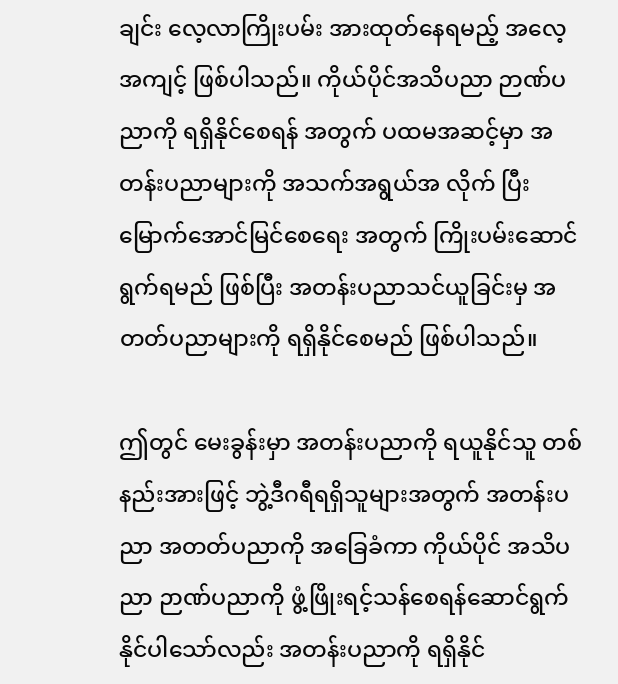ချင်း လေ့လာကြိုးပမ်း အားထုတ်နေရမည့် အလေ့အကျင့် ဖြစ်ပါသည်။ ကိုယ်ပိုင်အသိပညာ ဉာဏ်ပညာကို ရရှိနိုင်စေရန် အတွက် ပထမအဆင့်မှာ အတန်းပညာများကို အသက်အရွယ်အ လိုက် ပြီးမြောက်အောင်မြင်စေရေး အတွက် ကြိုးပမ်းဆောင်ရွက်ရမည် ဖြစ်ပြီး အတန်းပညာသင်ယူခြင်းမှ အတတ်ပညာများကို ရရှိနိုင်စေမည် ဖြစ်ပါသည်။

ဤတွင် မေးခွန်းမှာ အတန်းပညာကို ရယူနိုင်သူ တစ်နည်းအားဖြင့် ဘွဲ့ဒီဂရီရရှိသူများအတွက် အတန်းပညာ အတတ်ပညာကို အခြေခံကာ ကိုယ်ပိုင် အသိပညာ ဉာဏ်ပညာကို ဖွံ့ဖြိုးရင့်သန်စေရန်ဆောင်ရွက်နိုင်ပါသော်လည်း အတန်းပညာကို ရရှိနိုင်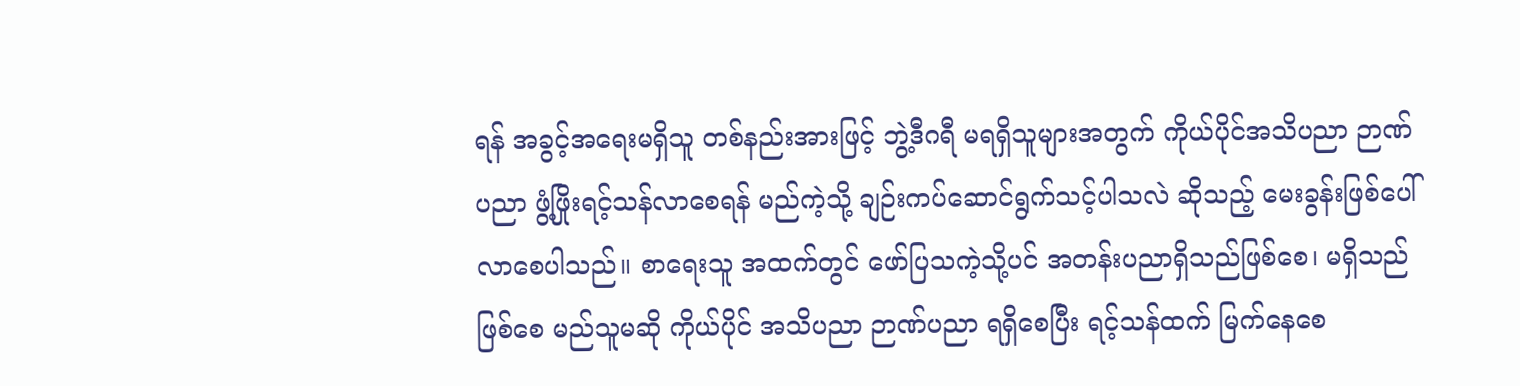ရန် အခွင့်အရေးမရှိသူ တစ်နည်းအားဖြင့် ဘွဲ့ဒီဂရီ မရရှိသူများအတွက် ကိုယ်ပိုင်အသိပညာ ဉာဏ်ပညာ ဖွံ့ဖြိုးရင့်သန်လာစေရန် မည်ကဲ့သို့ ချဉ်းကပ်ဆောင်ရွက်သင့်ပါသလဲ ဆိုသည့် မေးခွန်းဖြစ်ပေါ်လာစေပါသည်။ စာရေးသူ အထက်တွင် ဖော်ပြသကဲ့သို့ပင် အတန်းပညာရှိသည်ဖြစ်စေ၊ မရှိသည်ဖြစ်စေ မည်သူမဆို ကိုယ်ပိုင် အသိပညာ ဉာဏ်ပညာ ရရှိစေပြီး ရင့်သန်ထက် မြက်နေစေ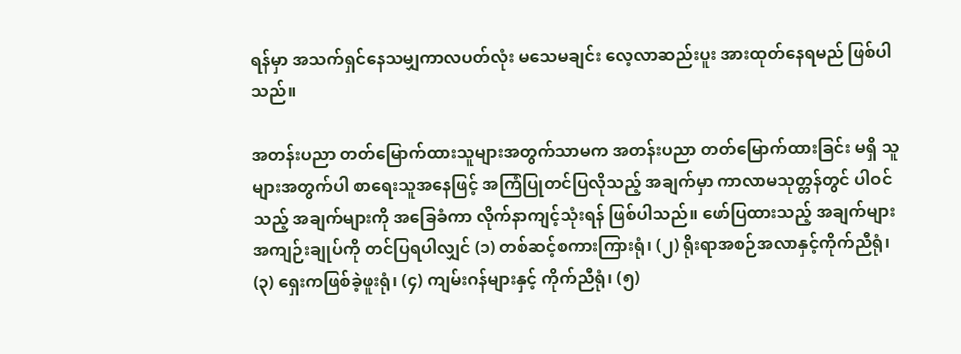ရန်မှာ အသက်ရှင်နေသမျှကာလပတ်လုံး မသေမချင်း လေ့လာဆည်းပူး အားထုတ်နေရမည် ဖြစ်ပါသည်။

အတန်းပညာ တတ်မြောက်ထားသူများအတွက်သာမက အတန်းပညာ တတ်မြောက်ထားခြင်း မရှိ သူများအတွက်ပါ စာရေးသူအနေဖြင့် အကြံပြုတင်ပြလိုသည့် အချက်မှာ ကာလာမသုတ္တန်တွင် ပါဝင်သည့် အချက်များကို အခြေခံကာ လိုက်နာကျင့်သုံးရန် ဖြစ်ပါသည်။ ဖော်ပြထားသည့် အချက်များ အကျဉ်းချုပ်ကို တင်ပြရပါလျှင် (၁) တစ်ဆင့်စကားကြားရုံ၊ (၂) ရိုးရာအစဉ်အလာနှင့်ကိုက်ညီရုံ၊ (၃) ရှေးကဖြစ်ခဲ့ဖူးရုံ၊ (၄) ကျမ်းဂန်များနှင့် ကိုက်ညီရုံ၊ (၅)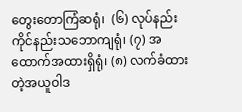တွေးတောကြံဆရုံ၊  (၆) လုပ်နည်းကိုင်နည်းသဘောကျရုံ၊ (၇) အထောက်အထားရှိရုံ၊ (၈) လက်ခံထားတဲ့အယူဝါဒ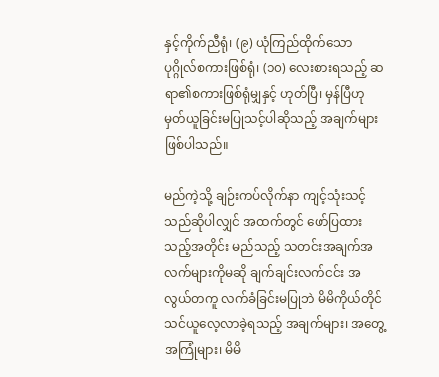နှင့်ကိုက်ညီရုံ၊ (၉) ယုံကြည်ထိုက်သော ပုဂ္ဂိုလ်စကားဖြစ်ရုံ၊ (၁၀) လေးစားရသည့် ဆရာ၏စကားဖြစ်ရုံမျှနှင့် ဟုတ်ပြီ၊ မှန်ပြီဟု မှတ်ယူခြင်းမပြုသင့်ပါဆိုသည့် အချက်များဖြစ်ပါသည်။

မည်ကဲ့သို့ ချဉ်းကပ်လိုက်နာ ကျင့်သုံးသင့်သည်ဆိုပါလျှင် အထက်တွင် ဖော်ပြထားသည့်အတိုင်း မည်သည့် သတင်းအချက်အလက်များကိုမဆို ချက်ချင်းလက်ငင်း အလွယ်တကူ လက်ခံခြင်းမပြုဘဲ မိမိကိုယ်တိုင် သင်ယူလေ့လာခဲ့ရသည့် အချက်များ၊ အတွေ့အကြုံများ၊ မိမိ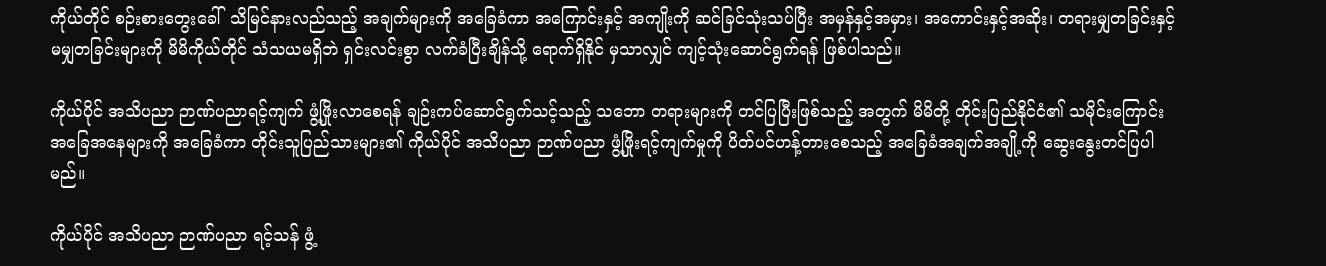ကိုယ်တိုင် စဉ်းစားတွေးခေါ်  သိမြင်နားလည်သည့် အချက်များကို အခြေခံကာ အကြောင်းနှင့် အကျိုးကို ဆင်ခြင်သုံးသပ်ပြီး အမှန်နှင့်အမှား၊ အကောင်းနှင့်အဆိုး၊ တရားမျှတခြင်းနှင့် မမျှတခြင်းများကို မိမိကိုယ်တိုင် သံသယမရှိဘဲ ရှင်းလင်းစွာ လက်ခံပြီးချိန်သို့ ရောက်ရှိနိုင် မှသာလျှင် ကျင့်သုံးဆောင်ရွက်ရန် ဖြစ်ပါသည်။

ကိုယ်ပိုင် အသိပညာ ဉာဏ်ပညာရင့်ကျက် ဖွံ့ဖြိုးလာစေရန် ချဉ်းကပ်ဆောင်ရွက်သင့်သည့် သဘော တရားများကို တင်ပြပြီးဖြစ်သည့် အတွက် မိမိတို့ တိုင်းပြည်နိုင်ငံ၏ သမိုင်းကြောင်း အခြေအနေများကို အခြေခံကာ တိုင်းသူပြည်သားများ၏ ကိုယ်ပိုင် အသိပညာ ဉာဏ်ပညာ ဖွံ့ဖြိုးရင့်ကျက်မှုကို ပိတ်ပင်ဟန့်တားစေသည့် အခြေခံအချက်အချို့ကို ဆွေးနွေးတင်ပြပါမည်။

ကိုယ်ပိုင် အသိပညာ ဉာဏ်ပညာ ရင့်သန် ဖွံ့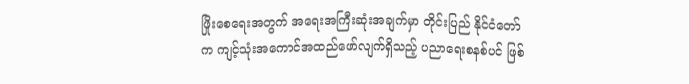ဖြိုးစေရေးအတွက် အရေးအကြီးဆုံးအချက်မှာ တိုင်းပြည် နိုင်ငံတော်က ကျင့်သုံးအကောင်အထည်ဖော်လျက်ရှိသည့် ပညာရေးစနစ်ပင် ဖြစ်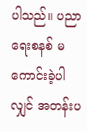ပါသည်။ ပညာရေးစနစ် မကောင်းခဲ့ပါလျှင် အတန်းပ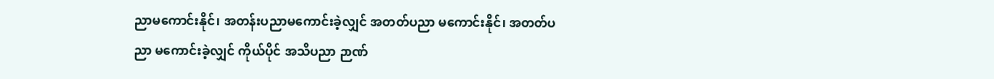ညာမကောင်းနိုင်၊ အတန်းပညာမကောင်းခဲ့လျှင် အတတ်ပညာ မကောင်းနိုင်၊ အတတ်ပညာ မကောင်းခဲ့လျှင် ကိုယ်ပိုင် အသိပညာ ဉာဏ်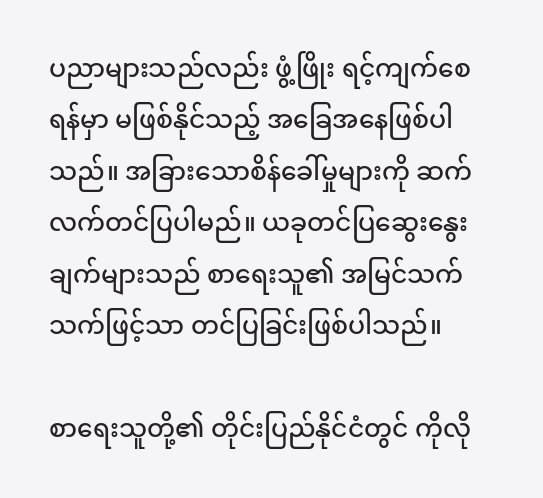ပညာများသည်လည်း ဖွံ့ဖြိုး ရင့်ကျက်စေရန်မှာ မဖြစ်နိုင်သည့် အခြေအနေဖြစ်ပါသည်။ အခြားသောစိန်ခေါ်မှုများကို ဆက်လက်တင်ပြပါမည်။ ယခုတင်ပြဆွေးနွေးချက်များသည် စာရေးသူ၏ အမြင်သက်သက်ဖြင့်သာ တင်ပြခြင်းဖြစ်ပါသည်။

စာရေးသူတို့၏ တိုင်းပြည်နိုင်ငံတွင် ကိုလို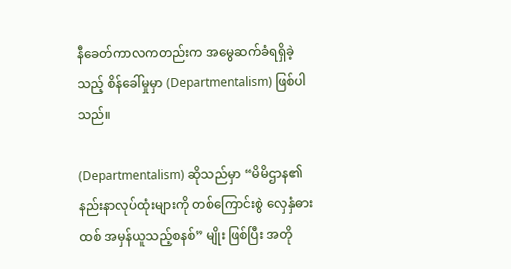နီခေတ်ကာလကတည်းက အမွေဆက်ခံရရှိခဲ့သည့် စိန်ခေါ်မှုမှာ (Departmentalism) ဖြစ်ပါသည်။

(Departmentalism) ဆိုသည်မှာ “မိမိဌာန၏ နည်းနာလုပ်ထုံးများကို တစ်ကြောင်းစွဲ လှေနှံဓားထစ် အမှန်ယူသည့်စနစ်” မျိုး ဖြစ်ပြီး အတို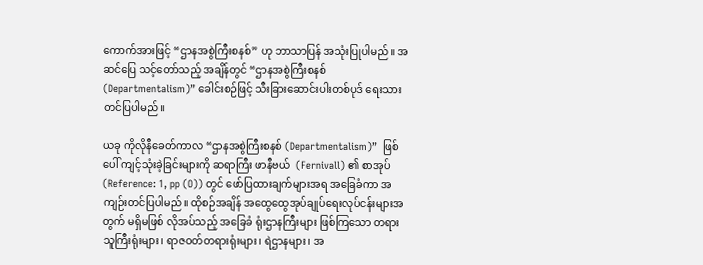ကောက်အားဖြင့် “ဌာနအစွဲကြီးစနစ်” ဟု ဘာသာပြန် အသုံးပြုပါမည်။ အဆင်ပြေ သင့်တော်သည့် အချိန်တွင် “ဌာနအစွဲကြီးစနစ် (Departmentalism)” ခေါင်းစဉ်ဖြင့် သီးခြားဆောင်းပါးတစ်ပုဒ် ရေးသားတင်ပြပါမည်။

ယခု ကိုလိုနီခေတ်ကာလ “ဌာနအစွဲကြီးစနစ် (Departmentalism)”  ဖြစ်ပေါ် ကျင့်သုံးခဲ့ခြင်းများကို ဆရာကြီး ဖာနီဗယ်  (Fernivall) ၏ စာအုပ် (Reference: 1, pp (O)) တွင် ဖော်ပြထားချက်များအရ အခြေခံကာ အကျဉ်းတင်ပြပါမည်။ ထိုစဉ်အချိန် အထွေထွေအုပ်ချုပ်ရေးလုပ်ငန်းများအတွက် မရှိမဖြစ် လိုအပ်သည့် အခြေခံ ရုံးဌာနကြီးများ ဖြစ်ကြသော တရားသူကြီးရုံးများ၊ ရာဇဝတ်တရားရုံးများ၊ ရဲဌာနများ၊ အ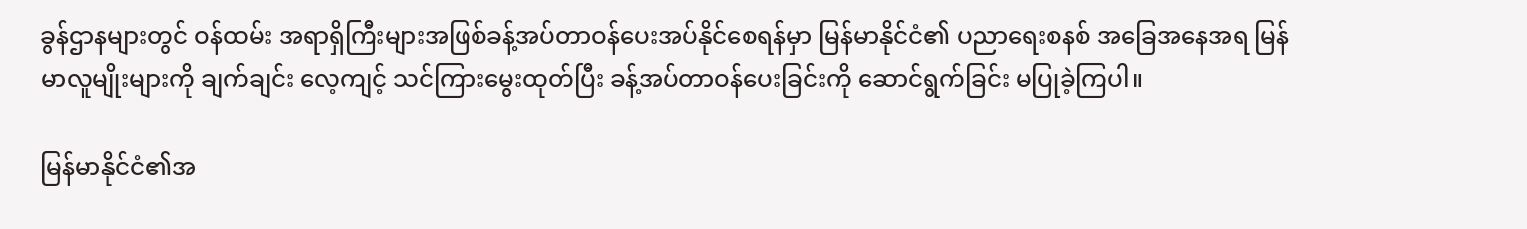ခွန်ဌာနများတွင် ဝန်ထမ်း အရာရှိကြီးများအဖြစ်ခန့်အပ်တာဝန်ပေးအပ်နိုင်စေရန်မှာ မြန်မာနိုင်ငံ၏ ပညာရေးစနစ် အခြေအနေအရ မြန်မာလူမျိုးများကို ချက်ချင်း လေ့ကျင့် သင်ကြားမွေးထုတ်ပြီး ခန့်အပ်တာဝန်ပေးခြင်းကို ဆောင်ရွက်ခြင်း မပြုခဲ့ကြပါ။

မြန်မာနိုင်ငံ၏အ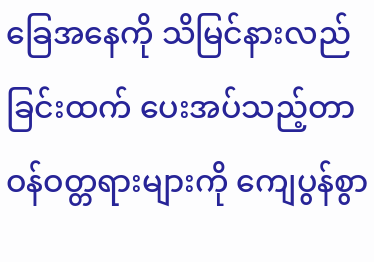ခြေအနေကို သိမြင်နားလည်ခြင်းထက် ပေးအပ်သည့်တာဝန်ဝတ္တရားများကို ကျေပွန်စွာ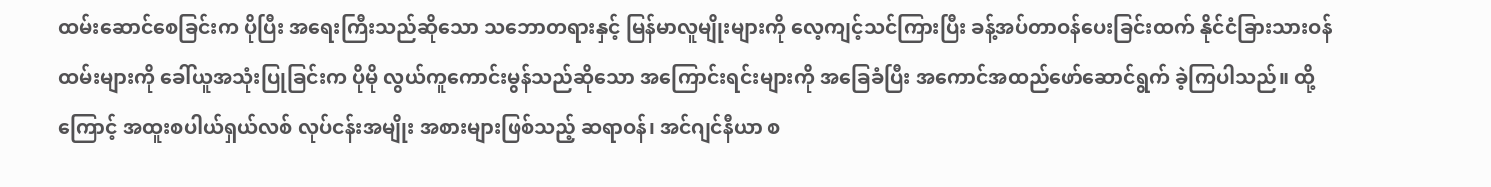ထမ်းဆောင်စေခြင်းက ပိုပြီး အရေးကြီးသည်ဆိုသော သဘောတရားနှင့် မြန်မာလူမျိုးများကို လေ့ကျင့်သင်ကြားပြီး ခန့်အပ်တာဝန်ပေးခြင်းထက် နိုင်ငံခြားသားဝန်ထမ်းများကို ခေါ်ယူအသုံးပြုခြင်းက ပိုမို လွယ်ကူကောင်းမွန်သည်ဆိုသော အကြောင်းရင်းများကို အခြေခံပြီး အကောင်အထည်ဖော်ဆောင်ရွက် ခဲ့ကြပါသည်။ ထို့ကြောင့် အထူးစပါယ်ရှယ်လစ် လုပ်ငန်းအမျိုး အစားများဖြစ်သည့် ဆရာဝန်၊ အင်ဂျင်နီယာ စ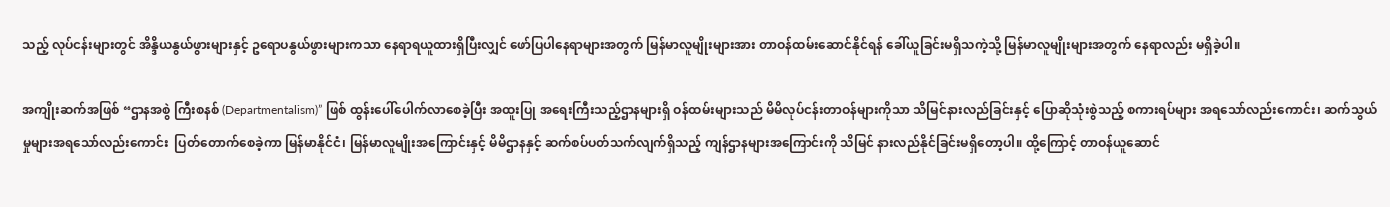သည့် လုပ်ငန်းများတွင် အိန္ဒိယနွယ်ဖွားများနှင့် ဥရောပနွယ်ဖွားများကသာ နေရာရယူထားရှိပြီးလျှင် ဖော်ပြပါနေရာများအတွက် မြန်မာလူမျိုးများအား တာဝန်ထမ်းဆောင်နိုင်ရန် ခေါ်ယူခြင်းမရှိသကဲ့သို့ မြန်မာလူမျိုးများအတွက် နေရာလည်း မရှိခဲ့ပါ။

အကျိုးဆက်အဖြစ် “ဌာနအစွဲ ကြီးစနစ် (Departmentalism)” ဖြစ် ထွန်းပေါ်ပေါက်လာစေခဲ့ပြီး အထူးပြု အရေးကြီးသည့်ဌာနများရှိ ဝန်ထမ်းများသည် မိမိလုပ်ငန်းတာဝန်များကိုသာ သိမြင်နားလည်ခြင်းနှင့် ပြောဆိုသုံးစွဲသည့် စကားရပ်များ အရသော်လည်းကောင်း၊ ဆက်သွယ်မှုများအရသော်လည်းကောင်း  ပြတ်တောက်စေခဲ့ကာ မြန်မာနိုင်ငံ၊ မြန်မာလူမျိုးအကြောင်းနှင့် မိမိဌာနနှင့် ဆက်စပ်ပတ်သက်လျက်ရှိသည့် ကျန်ဌာနများအကြောင်းကို သိမြင် နားလည်နိုင်ခြင်းမရှိတော့ပါ။ ထို့ကြောင့် တာဝန်ယူဆောင်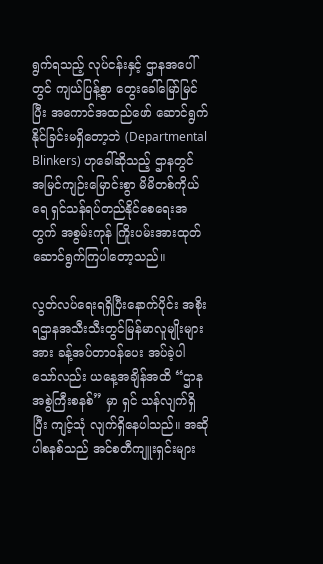ရွက်ရသည့် လုပ်ငန်းနှင့် ဌာနအပေါ်တွင် ကျယ်ပြန့်စွာ တွေးခေါ်မြော်မြင်ပြီး အကောင်အထည်ဖော် ဆောင်ရွက် နိုင်ခြင်းမရှိတော့ဘဲ (Departmental Blinkers) ဟုခေါ်ဆိုသည့် ဌာနတွင် အမြင်ကျဉ်းမြောင်းစွာ မိမိတစ်ကိုယ်ရေ ရှင်သန်ရပ်တည်နိုင်စေရေးအတွက် အစွမ်းကုန် ကြိုးပမ်းအားထုတ် ဆောင်ရွက်ကြပါတော့သည်။

လွတ်လပ်ရေးရရှိပြီးနောက်ပိုင်း အစိုးရဌာနအသီးသီးတွင်မြန်မာလူမျိုးများအား ခန့်အပ်တာဝန်ပေး အပ်ခဲ့ပါသော်လည်း ယနေ့အချိန်အထိ “ဌာနအစွဲကြီးစနစ်” မှာ ရှင် သန်လျက်ရှိပြီး ကျင့်သုံ လျက်ရှိနေပါသည်။ အဆိုပါစနစ်သည် အင်စတီကျူးရှင်းများ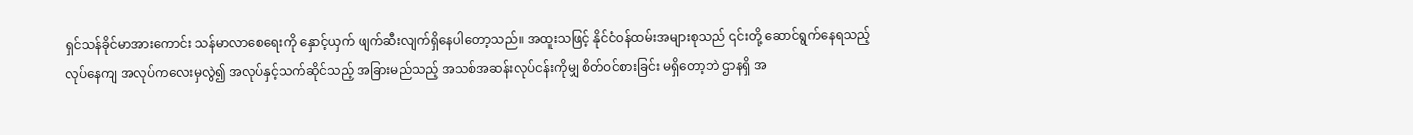ရှင်သန်ခိုင်မာအားကောင်း သန်မာလာစေရေးကို နှောင့်ယှက် ဖျက်ဆီးလျက်ရှိနေပါတော့သည်။ အထူးသဖြင့် နိုင်ငံဝန်ထမ်းအများစုသည် ၎င်းတို့ ဆောင်ရွက်နေရသည့် လုပ်နေကျ အလုပ်ကလေးမှလွဲ၍ အလုပ်နှင့်သက်ဆိုင်သည့် အခြားမည်သည့် အသစ်အဆန်းလုပ်ငန်းကိုမျှ စိတ်ဝင်စားခြင်း မရှိတော့ဘဲ ဌာနရှိ အ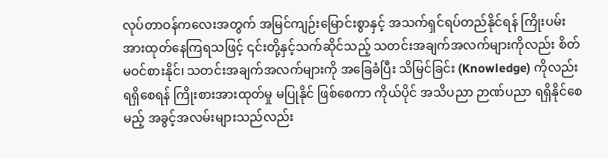လုပ်တာဝန်ကလေးအတွက် အမြင်ကျဉ်းမြောင်းစွာနှင့် အသက်ရှင်ရပ်တည်နိုင်ရန် ကြိုးပမ်း အားထုတ်နေကြရသဖြင့် ၎င်းတို့နှင့်သက်ဆိုင်သည့် သတင်းအချက်အလက်များကိုလည်း စိတ်မဝင်စားနိုင်၊ သတင်းအချက်အလက်များကို အခြေခံပြီး သိမြင်ခြင်း (Knowledge) ကိုလည်း ရရှိစေရန် ကြိုးစားအားထုတ်မှု မပြုနိုင် ဖြစ်စေကာ ကိုယ်ပိုင် အသိပညာ ဉာဏ်ပညာ ရရှိနိုင်စေမည့် အခွင့်အလမ်းများသည်လည်း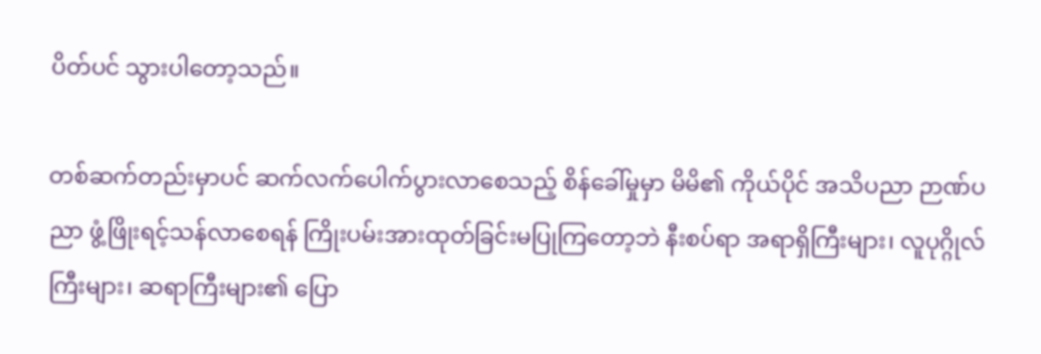ပိတ်ပင် သွားပါတော့သည်။

တစ်ဆက်တည်းမှာပင် ဆက်လက်ပေါက်ပွားလာစေသည့် စိန်ခေါ်မှုမှာ မိမိ၏ ကိုယ်ပိုင် အသိပညာ ဉာဏ်ပညာ ဖွံ့ဖြိုးရင့်သန်လာစေရန် ကြိုးပမ်းအားထုတ်ခြင်းမပြုကြတော့ဘဲ နီးစပ်ရာ အရာရှိကြီးများ၊ လူပုဂ္ဂိုလ်ကြီးများ၊ ဆရာကြီးများ၏ ပြော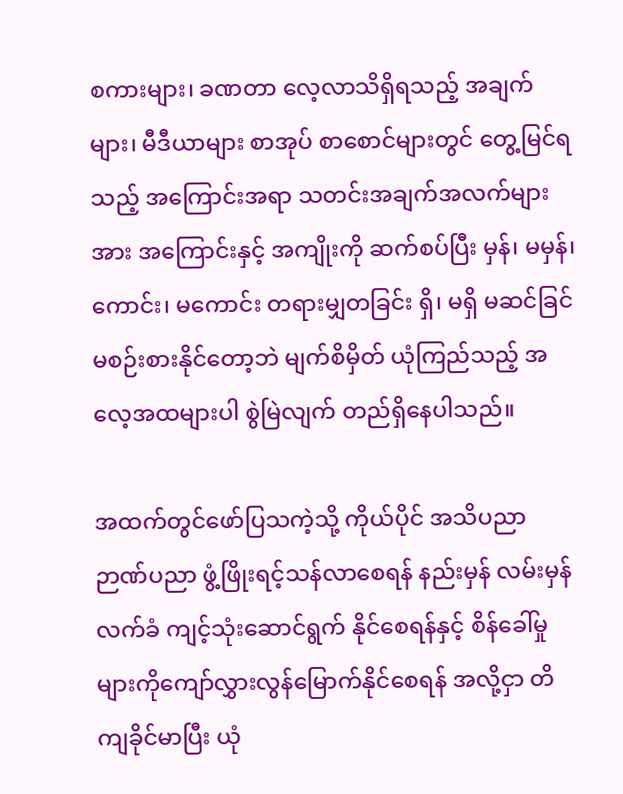စကားများ၊ ခဏတာ လေ့လာသိရှိရသည့် အချက်များ၊ မီဒီယာများ စာအုပ် စာစောင်များတွင် တွေ့မြင်ရ သည့် အကြောင်းအရာ သတင်းအချက်အလက်များအား အကြောင်းနှင့် အကျိုးကို ဆက်စပ်ပြီး မှန်၊ မမှန်၊ ကောင်း၊ မကောင်း တရားမျှတခြင်း ရှိ၊ မရှိ မဆင်ခြင် မစဉ်းစားနိုင်တော့ဘဲ မျက်စိမှိတ် ယုံကြည်သည့် အလေ့အထများပါ စွဲမြဲလျက် တည်ရှိနေပါသည်။

အထက်တွင်ဖော်ပြသကဲ့သို့ ကိုယ်ပိုင် အသိပညာ ဉာဏ်ပညာ ဖွံ့ဖြိုးရင့်သန်လာစေရန် နည်းမှန် လမ်းမှန် လက်ခံ ကျင့်သုံးဆောင်ရွက် နိုင်စေရန်နှင့် စိန်ခေါ်မှုများကိုကျော်လွှားလွန်မြောက်နိုင်စေရန် အလို့ငှာ တိကျခိုင်မာပြီး ယုံ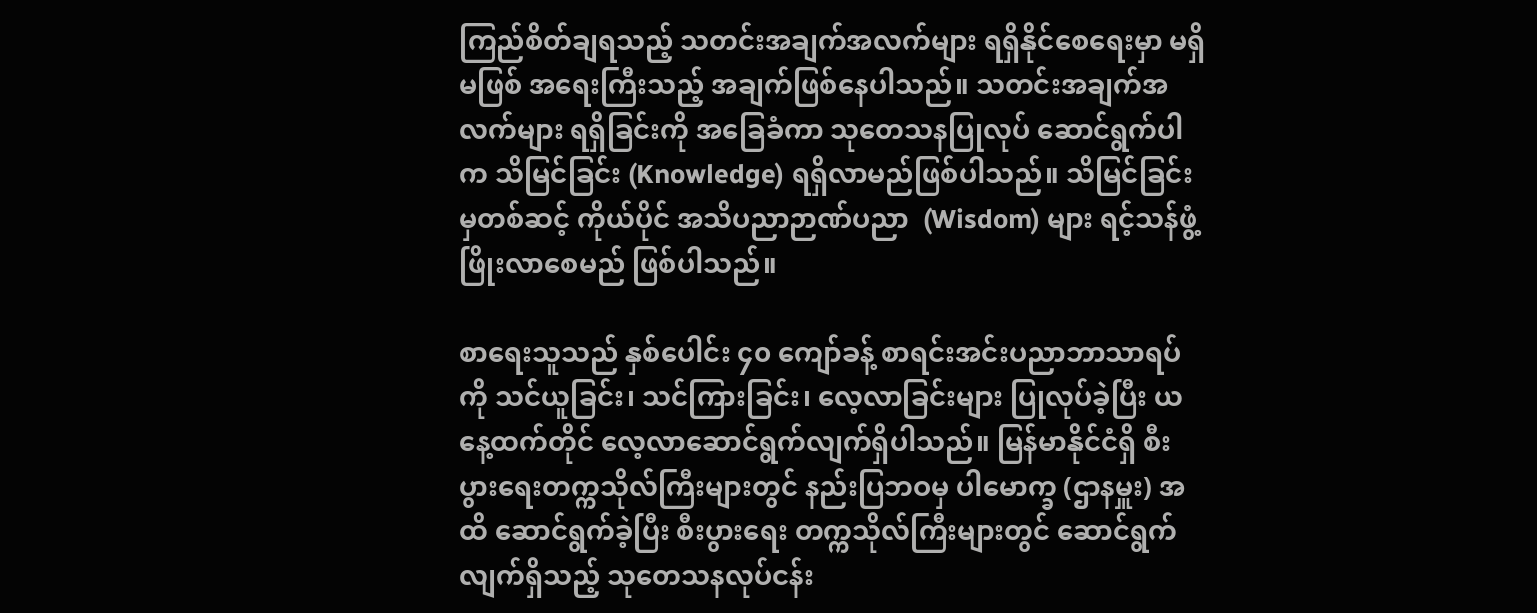ကြည်စိတ်ချရသည့် သတင်းအချက်အလက်များ ရရှိနိုင်စေရေးမှာ မရှိမဖြစ် အရေးကြီးသည့် အချက်ဖြစ်နေပါသည်။ သတင်းအချက်အလက်များ ရရှိခြင်းကို အခြေခံကာ သုတေသနပြုလုပ် ဆောင်ရွက်ပါက သိမြင်ခြင်း (Knowledge) ရရှိလာမည်ဖြစ်ပါသည်။ သိမြင်ခြင်းမှတစ်ဆင့် ကိုယ်ပိုင် အသိပညာဉာဏ်ပညာ  (Wisdom) များ ရင့်သန်ဖွံ့ဖြိုးလာစေမည် ဖြစ်ပါသည်။

စာရေးသူသည် နှစ်ပေါင်း ၄၀ ကျော်ခန့် စာရင်းအင်းပညာဘာသာရပ်ကို သင်ယူခြင်း၊ သင်ကြားခြင်း၊ လေ့လာခြင်းများ ပြုလုပ်ခဲ့ပြီး ယနေ့ထက်တိုင် လေ့လာဆောင်ရွက်လျက်ရှိပါသည်။ မြန်မာနိုင်ငံရှိ စီးပွားရေးတက္ကသိုလ်ကြီးများတွင် နည်းပြဘဝမှ ပါမောက္ခ (ဌာနမှူး) အထိ ဆောင်ရွက်ခဲ့ပြီး စီးပွားရေး တက္ကသိုလ်ကြီးများတွင် ဆောင်ရွက်လျက်ရှိသည့် သုတေသနလုပ်ငန်း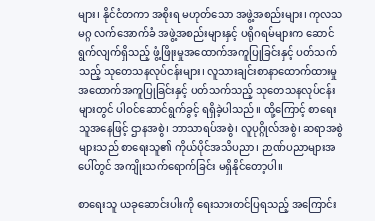များ၊ နိုင်ငံတကာ အစိုးရ မဟုတ်သော အဖွဲ့အစည်းများ၊ ကုလသမဂ္ဂ လက်အောက်ခံ အဖွဲ့အစည်းများနှင့် ပရိုဂရမ်များက ဆောင်ရွက်လျက်ရှိသည့် ဖွံ့ဖြိုးမှုအထောက်အကူပြုခြင်းနှင့် ပတ်သက်သည့် သုတေသနလုပ်ငန်းများ၊ လူသားချင်းစာနာထောက်ထားမှုအထောက်အကူပြုခြင်းနှင့် ပတ်သက်သည့် သုတေသနလုပ်ငန်းများတွင် ပါဝင်ဆောင်ရွက်ခွင့် ရရှိခဲ့ပါသည်။ ထို့ကြောင့် စာရေးသူအနေဖြင့် ဌာနအစွဲ၊ ဘာသာရပ်အစွဲ၊ လူပုဂ္ဂိုလ်အစွဲ၊ ဆရာအစွဲများသည် စာရေးသူ၏ ကိုယ်ပိုင်အသိပညာ၊ ဉာဏ်ပညာများအပေါ်တွင် အကျိုးသက်ရောက်ခြင်း မရှိနိုင်တော့ပါ။

စာရေးသူ ယခုဆောင်းပါးကို ရေးသားတင်ပြရသည့် အကြောင်း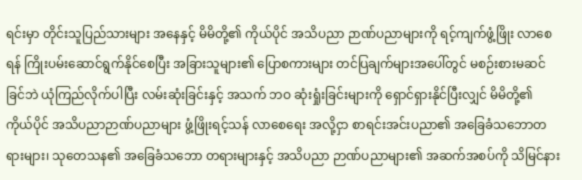ရင်းမှာ တိုင်းသူပြည်သားများ အနေနှင့် မိမိတို့၏ ကိုယ်ပိုင် အသိပညာ ဉာဏ်ပညာများကို ရင့်ကျက်ဖွံ့ဖြိုး လာစေရန် ကြိုးပမ်းဆောင်ရွက်နိုင်စေပြီး အခြားသူများ၏ ပြောစကားများ တင်ပြချက်များအပေါ်တွင် မစဉ်းစားမဆင်ခြင်ဘဲ ယုံကြည်လိုက်ပါပြီး လမ်းဆုံးခြင်းနှင့် အသက် ဘဝ ဆုံးရှုံးခြင်းများကို ရှောင်ရှားနိုင်ပြီးလျှင် မိမိတို့၏ ကိုယ်ပိုင် အသိပညာဉာဏ်ပညာများ ဖွံ့ဖြိုးရင့်သန် လာစေရေး အလို့ငှာ စာရင်းအင်းပညာ၏ အခြေခံသဘောတရားများ၊ သုတေသန၏ အခြေခံသဘော တရားများနှင့် အသိပညာ ဉာဏ်ပညာများ၏ အဆက်အစပ်ကို သိမြင်နား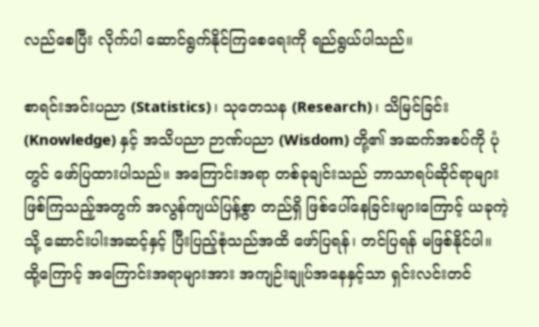လည်စေပြီး လိုက်ပါ ဆောင်ရွက်နိုင်ကြစေရေးကို ရည်ရွယ်ပါသည်။

စာရင်းအင်းပညာ (Statistics)၊ သုတေသန (Research)၊ သိမြင်ခြင်း (Knowledge) နှင့် အသိပညာ ဉာဏ်ပညာ (Wisdom) တို့၏ အဆက်အစပ်ကို ပုံတွင် ဖော်ပြထားပါသည်။ အကြောင်းအရာ တစ်ခုချင်းသည် ဘာသာရပ်ဆိုင်ရာများ ဖြစ်ကြသည့်အတွက် အလွန်ကျယ်ပြန့်စွာ တည်ရှိ ဖြစ်ပေါ်နေခြင်းများကြောင့် ယခုကဲ့သို့ ဆောင်းပါးအဆင့်နှင့် ပြီးပြည့်စုံသည်အထိ ဖော်ပြရန်၊ တင်ပြရန် မဖြစ်နိုင်ပါ။ ထို့ကြောင့် အကြောင်းအရာများအား အကျဉ်းချုပ်အနေနှင့်သာ ရှင်းလင်းတင်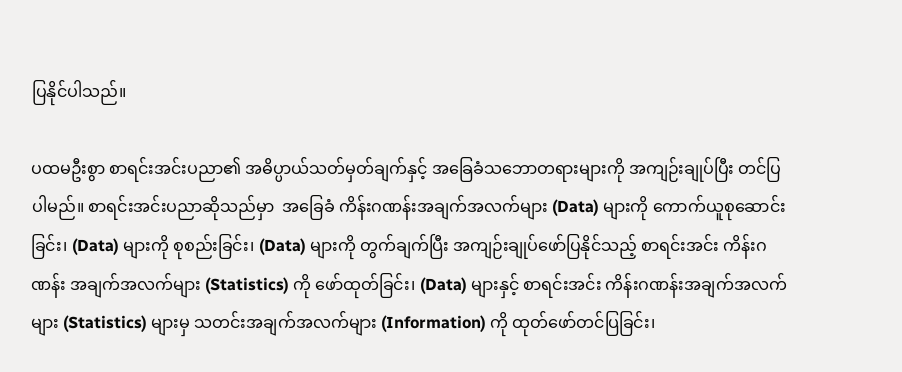ပြနိုင်ပါသည်။

ပထမဦးစွာ စာရင်းအင်းပညာ၏ အဓိပ္ပာယ်သတ်မှတ်ချက်နှင့် အခြေခံသဘောတရားများကို အကျဉ်းချုပ်ပြီး တင်ပြပါမည်။ စာရင်းအင်းပညာဆိုသည်မှာ  အခြေခံ ကိန်းဂဏန်းအချက်အလက်များ (Data) များကို ကောက်ယူစုဆောင်းခြင်း၊ (Data) များကို စုစည်းခြင်း၊ (Data) များကို တွက်ချက်ပြီး အကျဉ်းချုပ်ဖော်ပြနိုင်သည့် စာရင်းအင်း ကိန်းဂဏန်း အချက်အလက်များ (Statistics) ကို ဖော်ထုတ်ခြင်း၊ (Data) များနှင့် စာရင်းအင်း ကိန်းဂဏန်းအချက်အလက်များ (Statistics) များမှ သတင်းအချက်အလက်များ (Information) ကို ထုတ်ဖော်တင်ပြခြင်း၊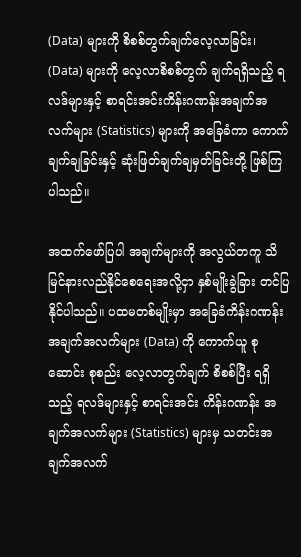(Data) များကို စိစစ်တွက်ချက်လေ့လာခြင်း၊ (Data) များကို လေ့လာစိစစ်တွက် ချက်ရရှိသည့် ရလဒ်များနှင့် စာရင်းအင်းကိန်းဂဏန်းအချက်အလက်များ (Statistics) များကို အခြေခံကာ ကောက်ချက်ချခြင်းနှင့် ဆုံးဖြတ်ချက်ချမှတ်ခြင်းတို့ ဖြစ်ကြပါသည်။

အထက်ဖော်ပြပါ အချက်များကို အလွယ်တကူ သိမြင်နားလည်နိုင်စေရေးအလို့ငှာ နှစ်မျိုးခွဲခြား တင်ပြနိုင်ပါသည်။ ပထမတစ်မျိုးမှာ အခြေခံကိန်းဂဏန်း အချက်အလက်များ (Data) ကို ကောက်ယူ စုဆောင်း စုစည်း လေ့လာတွက်ချက် စိစစ်ပြီး ရရှိသည့် ရလဒ်များနှင့် စာရင်းအင်း ကိန်းဂဏန်း အချက်အလက်များ (Statistics) များမှ သတင်းအချက်အလက်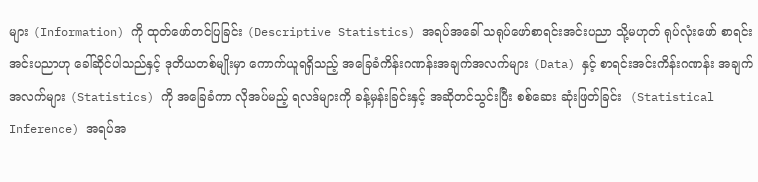များ (Information) ကို ထုတ်ဖော်တင်ပြခြင်း (Descriptive Statistics) အရပ်အခေါ် သရုပ်ဖော်စာရင်းအင်းပညာ သို့မဟုတ် ရုပ်လုံးဖော် စာရင်းအင်းပညာဟု ခေါ်ဆိုင်ပါသည်နှင့် ဒုတိယတစ်မျိုးမှာ ကောက်ယူရရှိသည့် အခြေခံကိန်းဂဏန်းအချက်အလက်များ (Data) နှင့် စာရင်းအင်းကိန်းဂဏန်း အချက်အလက်များ (Statistics) ကို အခြေခံကာ လိုအပ်မည့် ရလဒ်များကို ခန့်မှန်းခြင်းနှင့် အဆိုတင်သွင်းပြီး စစ်ဆေး ဆုံးဖြတ်ခြင်း  (Statistical Inference) အရပ်အ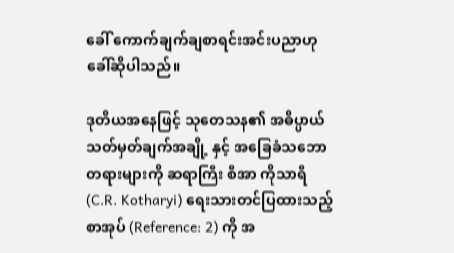ခေါ် ကောက်ချက်ချစာရင်းအင်းပညာဟု ခေါ်ဆိုပါသည်။

ဒုတိယအနေဖြင့် သုတေသန၏ အဓိပ္ပာယ်သတ်မှတ်ချက်အချို့ နှင့် အခြေခံသဘောတရားများကို ဆရာကြီး စီအာ ကိုသာရီ (C.R. Kotharyi) ရေးသားတင်ပြထားသည့် စာအုပ် (Reference: 2) ကို အ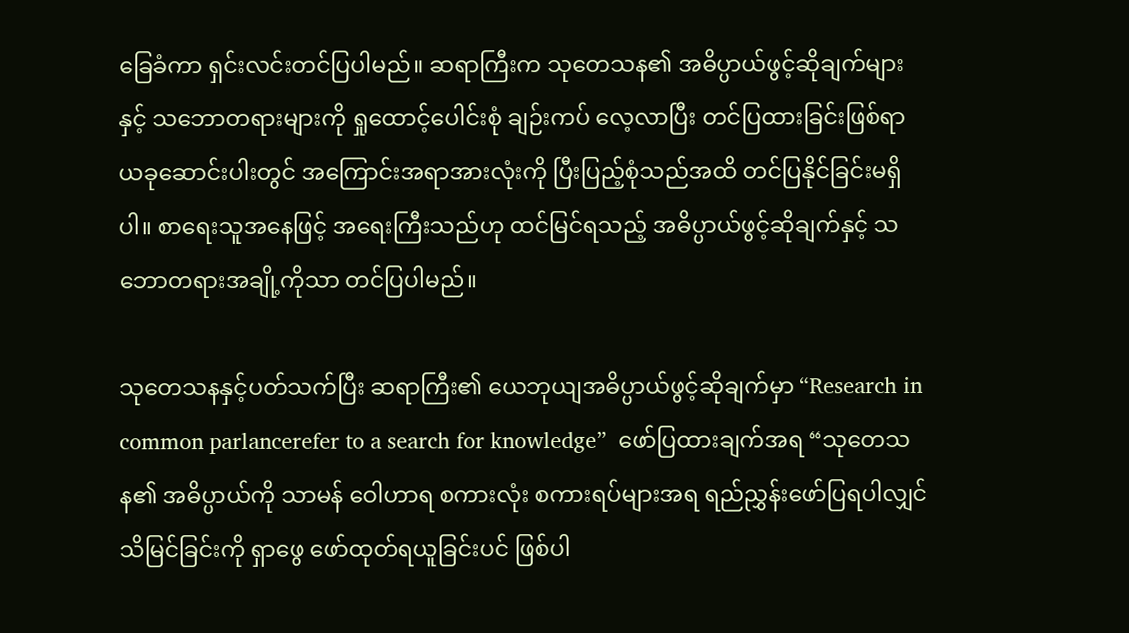ခြေခံကာ ရှင်းလင်းတင်ပြပါမည်။ ဆရာကြီးက သုတေသန၏ အဓိပ္ပာယ်ဖွင့်ဆိုချက်များနှင့် သဘောတရားများကို ရှုထောင့်ပေါင်းစုံ ချဉ်းကပ် လေ့လာပြီး တင်ပြထားခြင်းဖြစ်ရာ ယခုဆောင်းပါးတွင် အကြောင်းအရာအားလုံးကို ပြီးပြည့်စုံသည်အထိ တင်ပြနိုင်ခြင်းမရှိပါ။ စာရေးသူအနေဖြင့် အရေးကြီးသည်ဟု ထင်မြင်ရသည့် အဓိပ္ပာယ်ဖွင့်ဆိုချက်နှင့် သဘောတရားအချို့ကိုသာ တင်ပြပါမည်။

သုတေသနနှင့်ပတ်သက်ပြီး ဆရာကြီး၏ ယေဘုယျအဓိပ္ပာယ်ဖွင့်ဆိုချက်မှာ “Research in common parlancerefer to a search for knowledge”  ဖော်ပြထားချက်အရ “သုတေသန၏ အဓိပ္ပာယ်ကို သာမန် ဝေါဟာရ စကားလုံး စကားရပ်များအရ ရည်ညွှန်းဖော်ပြရပါလျှင် သိမြင်ခြင်းကို ရှာဖွေ ဖော်ထုတ်ရယူခြင်းပင် ဖြစ်ပါ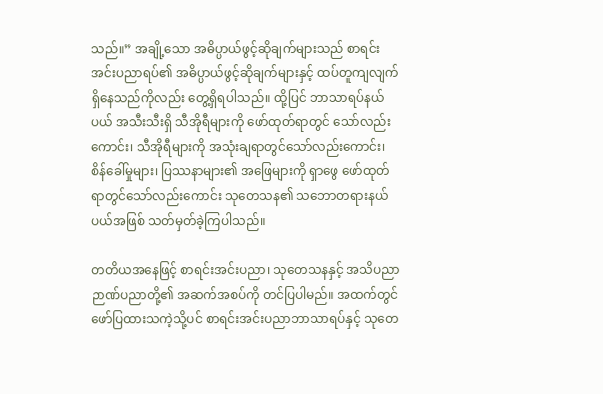သည်။” အချို့သော အဓိပ္ပာယ်ဖွင့်ဆိုချက်များသည် စာရင်းအင်းပညာရပ်၏ အဓိပ္ပာယ်ဖွင့်ဆိုချက်များနှင့် ထပ်တူကျလျက် ရှိနေသည်ကိုလည်း တွေ့ရှိရပါသည်။ ထို့ပြင် ဘာသာရပ်နယ်ပယ် အသီးသီးရှိ သီအိုရီများကို ဖော်ထုတ်ရာတွင် သော်လည်းကောင်း၊ သီအိုရီများကို အသုံးချရာတွင်သော်လည်းကောင်း၊ စိန်ခေါ်မှုများ၊ ပြဿနာများ၏ အဖြေများကို ရှာဖွေ ဖော်ထုတ်ရာတွင်သော်လည်းကောင်း သုတေသန၏ သဘောတရားနယ်ပယ်အဖြစ် သတ်မှတ်ခဲ့ကြပါသည်။

တတိယအနေဖြင့် စာရင်းအင်းပညာ၊ သုတေသနနှင့် အသိပညာဉာဏ်ပညာတို့၏ အဆက်အစပ်ကို တင်ပြပါမည်။ အထက်တွင် ဖော်ပြထားသကဲ့သို့ပင် စာရင်းအင်းပညာဘာသာရပ်နှင့် သုတေ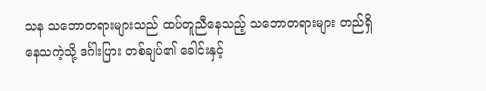သန သဘောတရားများသည် ထပ်တူညီနေသည့် သဘောတရားများ တည်ရှိနေသကဲ့သို့ ဒင်္ဂါးပြား တစ်ချပ်၏ ခေါင်းနှင့်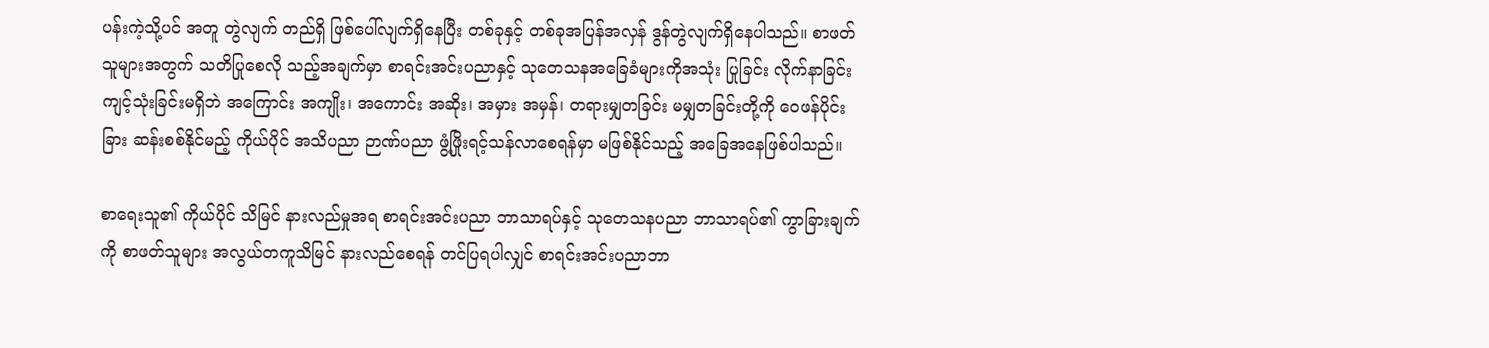ပန်းကဲ့သို့ပင် အတူ တွဲလျက် တည်ရှိ ဖြစ်ပေါ်လျက်ရှိနေပြီး တစ်ခုနှင့် တစ်ခုအပြန်အလှန် ဒွန်တွဲလျက်ရှိနေပါသည်။ စာဖတ်သူများအတွက် သတိပြုစေလို သည့်အချက်မှာ စာရင်းအင်းပညာနှင့် သုတေသနအခြေခံများကိုအသုံး ပြုခြင်း လိုက်နာခြင်း ကျင့်သုံးခြင်းမရှိဘဲ အကြောင်း အကျိုး၊ အကောင်း အဆိုး၊ အမှား အမှန်၊ တရားမျှတခြင်း မမျှတခြင်းတို့ကို ဝေဖန်ပိုင်းခြား ဆန်းစစ်နိုင်မည့် ကိုယ်ပိုင် အသိပညာ ဉာဏ်ပညာ ဖွံ့ဖြိုးရင့်သန်လာစေရန်မှာ မဖြစ်နိုင်သည့် အခြေအနေဖြစ်ပါသည်။

စာရေးသူ၏ ကိုယ်ပိုင် သိမြင် နားလည်မှုအရ စာရင်းအင်းပညာ ဘာသာရပ်နှင့် သုတေသနပညာ ဘာသာရပ်၏ ကွာခြားချက်ကို စာဖတ်သူများ အလွယ်တကူသိမြင် နားလည်စေရန် တင်ပြရပါလျှင် စာရင်းအင်းပညာဘာ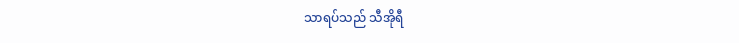သာရပ်သည် သီအိုရီ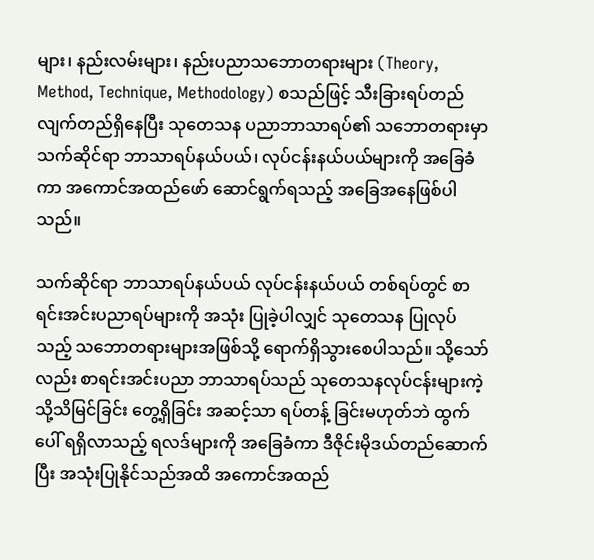များ၊ နည်းလမ်းများ၊ နည်းပညာသဘောတရားများ (Theory,  Method, Technique, Methodology) စသည်ဖြင့် သီးခြားရပ်တည် လျက်တည်ရှိနေပြီး သုတေသန ပညာဘာသာရပ်၏ သဘောတရားမှာ သက်ဆိုင်ရာ ဘာသာရပ်နယ်ပယ်၊ လုပ်ငန်းနယ်ပယ်များကို အခြေခံကာ အကောင်အထည်ဖော် ဆောင်ရွက်ရသည့် အခြေအနေဖြစ်ပါသည်။

သက်ဆိုင်ရာ ဘာသာရပ်နယ်ပယ် လုပ်ငန်းနယ်ပယ် တစ်ရပ်တွင် စာရင်းအင်းပညာရပ်များကို အသုံး ပြုခဲ့ပါလျှင် သုတေသန ပြုလုပ်သည့် သဘောတရားများအဖြစ်သို့ ရောက်ရှိသွားစေပါသည်။ သို့သော်လည်း စာရင်းအင်းပညာ ဘာသာရပ်သည် သုတေသနလုပ်ငန်းများကဲ့သို့သိမြင်ခြင်း တွေ့ရှိခြင်း အဆင့်သာ ရပ်တန့် ခြင်းမဟုတ်ဘဲ ထွက်ပေါ် ရရှိလာသည့် ရလဒ်များကို အခြေခံကာ ဒီဇိုင်းမိုဒယ်တည်ဆောက်ပြီး အသုံးပြုနိုင်သည်အထိ အကောင်အထည်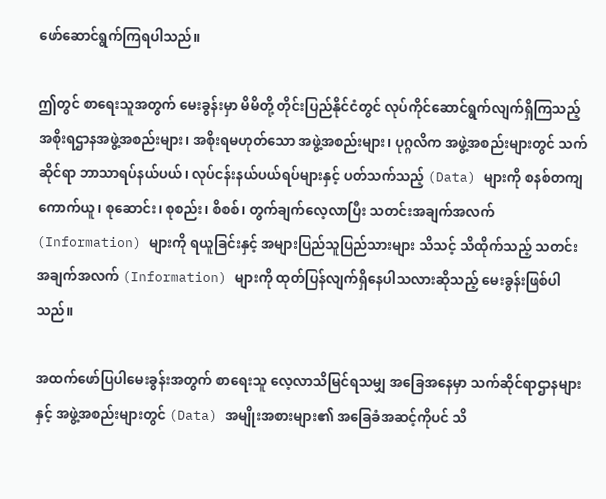ဖော်ဆောင်ရွက်ကြရပါသည်။

ဤတွင် စာရေးသူအတွက် မေးခွန်းမှာ မိမိတို့ တိုင်းပြည်နိုင်ငံတွင် လုပ်ကိုင်ဆောင်ရွက်လျက်ရှိကြသည့် အစိုးရဌာနအဖွဲ့အစည်းများ၊ အစိုးရမဟုတ်သော အဖွဲ့အစည်းများ၊ ပုဂ္ဂလိက အဖွဲ့အစည်းများတွင် သက်ဆိုင်ရာ ဘာသာရပ်နယ်ပယ်၊ လုပ်ငန်းနယ်ပယ်ရပ်များနှင့် ပတ်သက်သည့် (Data) များကို စနစ်တကျ ကောက်ယူ၊ စုဆောင်း၊ စုစည်း၊ စိစစ်၊ တွက်ချက်လေ့လာပြီး သတင်းအချက်အလက် (Information) များကို ရယူခြင်းနှင့် အများပြည်သူပြည်သားများ သိသင့် သိထိုက်သည့် သတင်းအချက်အလက် (Information) များကို ထုတ်ပြန်လျက်ရှိနေပါသလားဆိုသည့် မေးခွန်းဖြစ်ပါသည်။

အထက်ဖော်ပြပါမေးခွန်းအတွက် စာရေးသူ လေ့လာသိမြင်ရသမျှ အခြေအနေမှာ သက်ဆိုင်ရာဌာနများနှင့် အဖွဲ့အစည်းများတွင် (Data) အမျိုးအစားများ၏ အခြေခံအဆင့်ကိုပင် သိ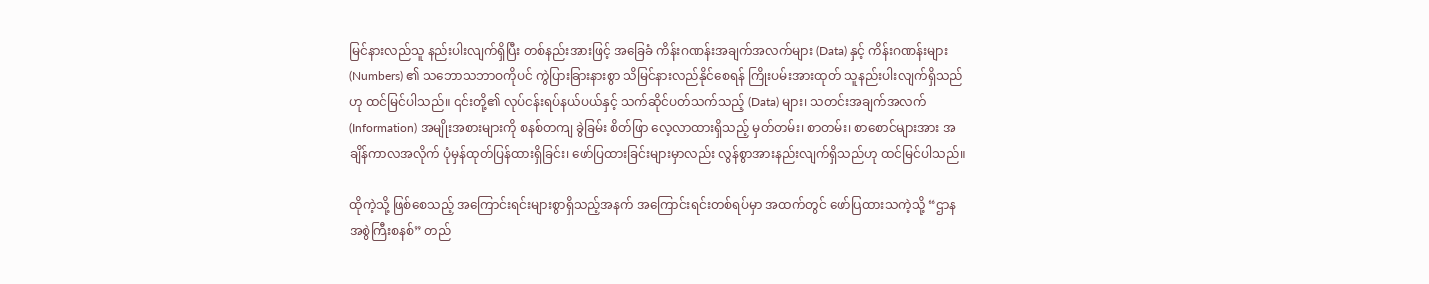မြင်နားလည်သူ နည်းပါးလျက်ရှိပြီး တစ်နည်းအားဖြင့် အခြေခံ ကိန်းဂဏန်းအချက်အလက်များ (Data) နှင့် ကိန်းဂဏန်းများ (Numbers) ၏ သဘောသဘာဝကိုပင် ကွဲပြားခြားနားစွာ သိမြင်နားလည်နိုင်စေရန် ကြိုးပမ်းအားထုတ် သူနည်းပါးလျက်ရှိသည်ဟု ထင်မြင်ပါသည်။ ၎င်းတို့၏ လုပ်ငန်းရပ်နယ်ပယ်နှင့် သက်ဆိုင်ပတ်သက်သည့် (Data) များ၊ သတင်းအချက်အလက် (Information) အမျိုးအစားများကို စနစ်တကျ ခွဲခြမ်း စိတ်ဖြာ လေ့လာထားရှိသည့် မှတ်တမ်း၊ စာတမ်း၊ စာစောင်များအား အချိန်ကာလအလိုက် ပုံမှန်ထုတ်ပြန်ထားရှိခြင်း၊ ဖော်ပြထားခြင်းများမှာလည်း လွန်စွာအားနည်းလျက်ရှိသည်ဟု ထင်မြင်ပါသည်။

ထိုကဲ့သို့ ဖြစ်စေသည့် အကြောင်းရင်းများစွာရှိသည့်အနက် အကြောင်းရင်းတစ်ရပ်မှာ အထက်တွင် ဖော်ပြထားသကဲ့သို့ “ဌာနအစွဲကြီးစနစ်” တည်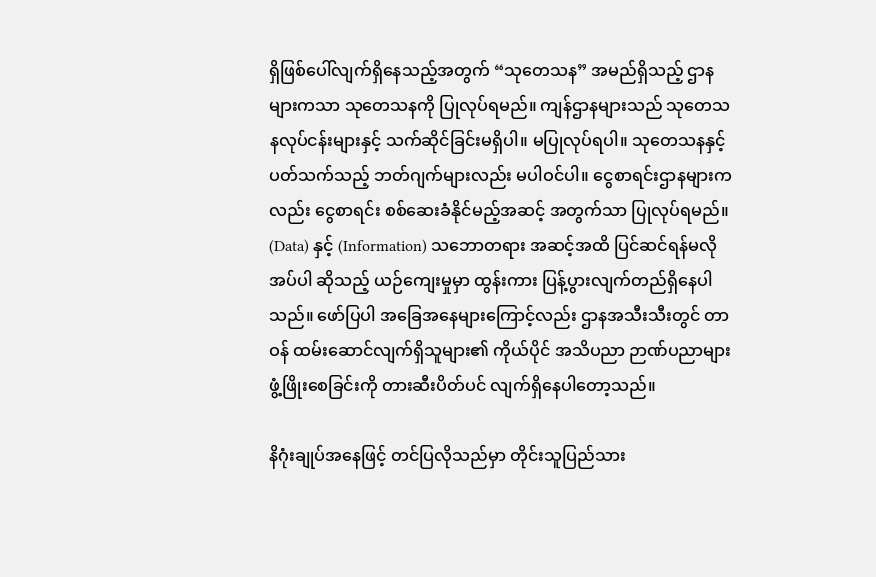ရှိဖြစ်ပေါ်လျက်ရှိနေသည့်အတွက် “သုတေသန” အမည်ရှိသည့် ဌာနများကသာ သုတေသနကို ပြုလုပ်ရမည်။ ကျန်ဌာနများသည် သုတေသနလုပ်ငန်းများနှင့် သက်ဆိုင်ခြင်းမရှိပါ။ မပြုလုပ်ရပါ။ သုတေသနနှင့် ပတ်သက်သည့် ဘတ်ဂျက်များလည်း မပါဝင်ပါ။ ငွေစာရင်းဌာနများကလည်း ငွေစာရင်း စစ်ဆေးခံနိုင်မည့်အဆင့် အတွက်သာ ပြုလုပ်ရမည်။ (Data) နှင့် (Information) သဘောတရား အဆင့်အထိ ပြင်ဆင်ရန်မလိုအပ်ပါ ဆိုသည့် ယဉ်ကျေးမှုမှာ ထွန်းကား ပြန့်ပွားလျက်တည်ရှိနေပါသည်။ ဖော်ပြပါ အခြေအနေများကြောင့်လည်း ဌာနအသီးသီးတွင် တာဝန် ထမ်းဆောင်လျက်ရှိသူများ၏ ကိုယ်ပိုင် အသိပညာ ဉာဏ်ပညာများ ဖွံ့ဖြိုးစေခြင်းကို တားဆီးပိတ်ပင် လျက်ရှိနေပါတော့သည်။

နိဂုံးချုပ်အနေဖြင့် တင်ပြလိုသည်မှာ တိုင်းသူပြည်သား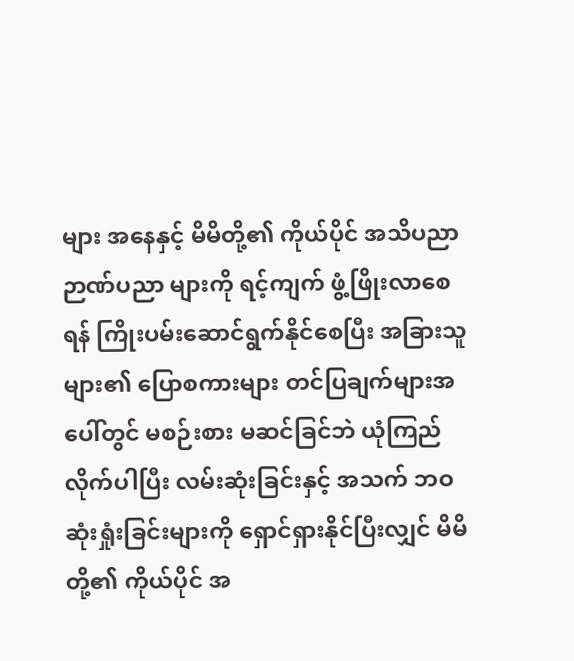များ အနေနှင့် မိမိတို့၏ ကိုယ်ပိုင် အသိပညာဉာဏ်ပညာ များကို ရင့်ကျက် ဖွံ့ဖြိုးလာစေရန် ကြိုးပမ်းဆောင်ရွက်နိုင်စေပြီး အခြားသူများ၏ ပြောစကားများ တင်ပြချက်များအပေါ်တွင် မစဉ်းစား မဆင်ခြင်ဘဲ ယုံကြည်လိုက်ပါပြီး လမ်းဆုံးခြင်းနှင့် အသက် ဘဝ ဆုံးရှုံးခြင်းများကို ရှောင်ရှားနိုင်ပြီးလျှင် မိမိတို့၏ ကိုယ်ပိုင် အ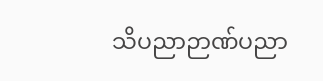သိပညာဉာဏ်ပညာ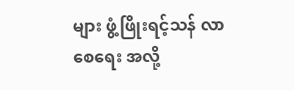များ ဖွံ့ဖြိုးရင့်သန် လာစေရေး အလို့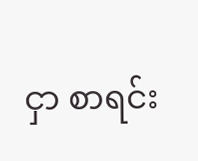ငှာ စာရင်း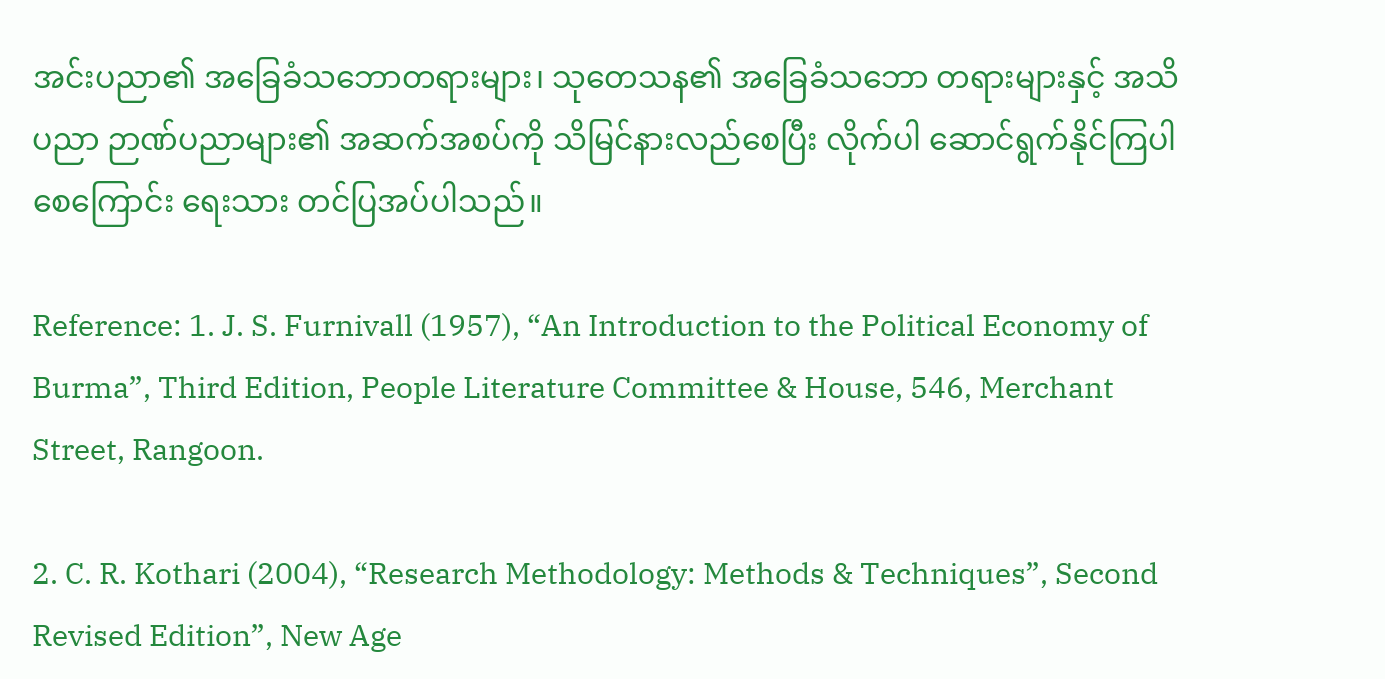အင်းပညာ၏ အခြေခံသဘောတရားများ၊ သုတေသန၏ အခြေခံသဘော တရားများနှင့် အသိပညာ ဉာဏ်ပညာများ၏ အဆက်အစပ်ကို သိမြင်နားလည်စေပြီး လိုက်ပါ ဆောင်ရွက်နိုင်ကြပါစေကြောင်း ရေးသား တင်ပြအပ်ပါသည်။

Reference: 1. J. S. Furnivall (1957), “An Introduction to the Political Economy of Burma”, Third Edition, People Literature Committee & House, 546, Merchant Street, Rangoon.

2. C. R. Kothari (2004), “Research Methodology: Methods & Techniques”, Second Revised Edition”, New Age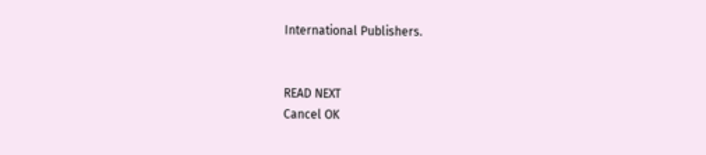International Publishers.


READ NEXT
Cancel OK